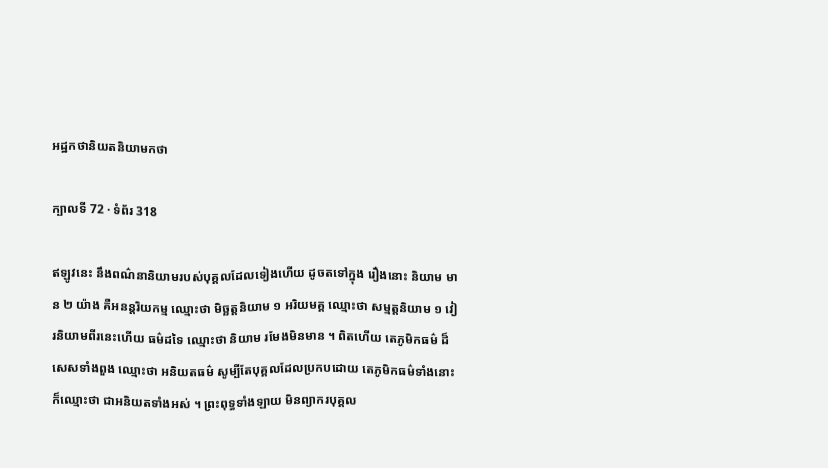អដ្ឋកថានិយតនិយាមកថា

ក្បាលទី 72 · ទំព័រ 318

ឥឡូវនេះ នឹងពណ៌នានិយាមរបស់បុគ្គលដែលទៀងហើយ ដូចតទៅក្នុង រឿងនោះ និយាម មាន ២ យ៉ាង គឺអនន្តរិយកម្ម ឈ្មោះថា មិច្ឆត្តនិយាម ១ អរិយមគ្គ ឈ្មោះថា សម្មត្តនិយាម ១ វៀរនិយាមពីរនេះហើយ ធម៌ដទៃ ឈ្មោះថា និយាម រមែងមិនមាន ។ ពិតហើយ តេភូមិកធម៌ ដ៏សេសទាំងពួង ឈ្មោះថា អនិយតធម៌ សូម្បីតែបុគ្គលដែលប្រកបដោយ តេភូមិកធម៌ទាំងនោះ ក៏ឈ្មោះថា ជាអនិយតទាំងអស់ ។ ព្រះពុទ្ធទាំងឡាយ មិនព្យាករបុគ្គល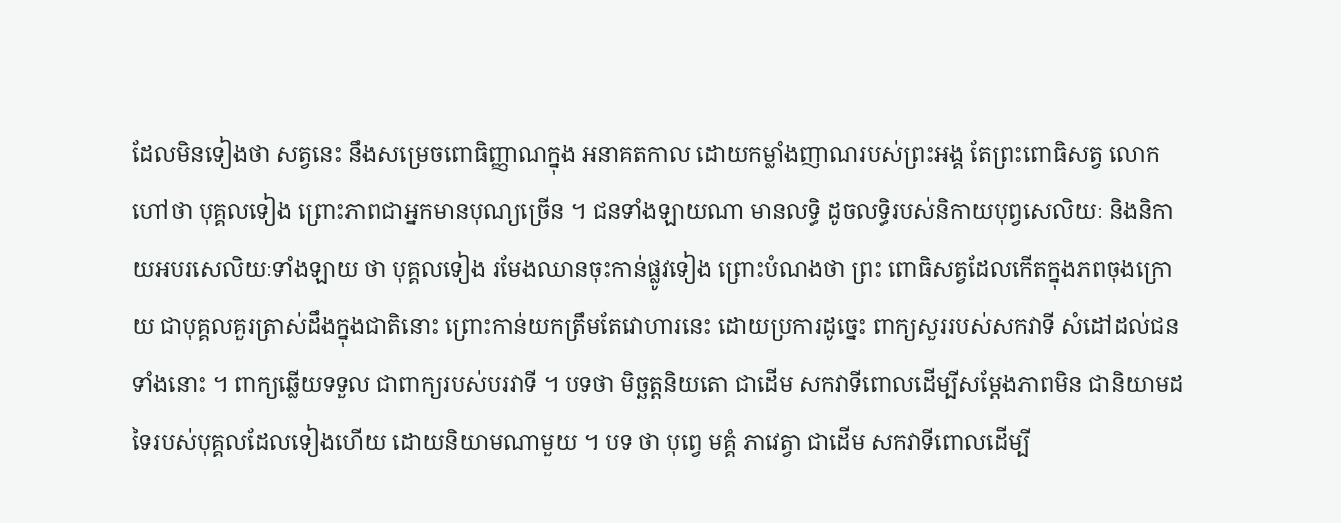ដែលមិនទៀងថា សត្វនេះ នឹងសម្រេចពោធិញ្ញាណក្នុង អនាគតកាល ដោយកម្លាំងញាណរបស់ព្រះអង្គ តែព្រះពោធិសត្វ លោក ហៅថា បុគ្គលទៀង ព្រោះភាពជាអ្នកមានបុណ្យច្រើន ។ ជនទាំងឡាយណា មានលទ្ធិ ដូចលទ្ធិរបស់និកាយបុព្វសេលិយៈ និងនិកាយអបរសេលិយៈទាំងឡាយ ថា បុគ្គលទៀង រមែងឈានចុះកាន់ផ្លូវទៀង ព្រោះបំណងថា ព្រះ ពោធិសត្វដែលកើតក្នុងភពចុងក្រោយ ជាបុគ្គលគួរត្រាស់ដឹងក្នុងជាតិនោះ ព្រោះកាន់យកត្រឹមតែវោហារនេះ ដោយប្រការដូច្នេះ ពាក្យសួររបស់សកវាទី សំដៅដល់ជនទាំងនោះ ។ ពាក្យឆ្លើយទទួល ជាពាក្យរបស់បរវាទី ។ បទថា មិច្ឆត្តនិយតោ ជាដើម សកវាទីពោលដើម្បីសម្តែងភាពមិន ជានិយាមដទៃរបស់បុគ្គលដែលទៀងហើយ ដោយនិយាមណាមួយ ។ បទ ថា បុព្វេ មគ្គំ ភាវេត្វា ជាដើម សកវាទីពោលដើម្បី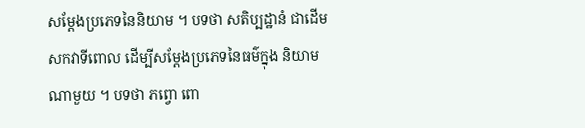សម្តែងប្រភេទនៃនិយាម ។ បទថា សតិប្បដ្ឋានំ ជាដើម សកវាទីពោល ដើម្បីសម្តែងប្រភេទនៃធម៌ក្នុង និយាមណាមួយ ។ បទថា ភព្វោ ពោ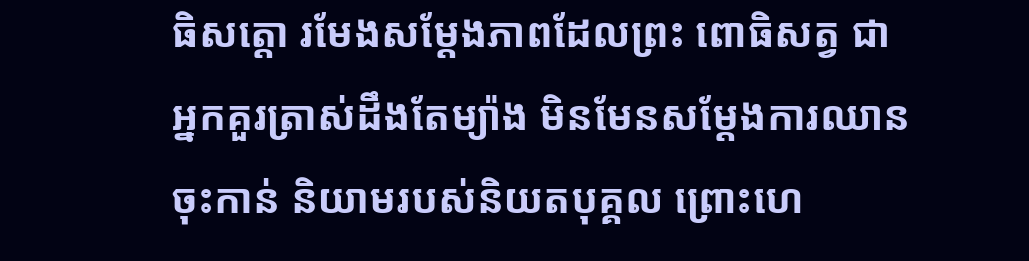ធិសត្តោ រមែងសម្តែងភាពដែលព្រះ ពោធិសត្វ ជាអ្នកគួរត្រាស់ដឹងតែម្យ៉ាង មិនមែនសម្តែងការឈានចុះកាន់ និយាមរបស់និយតបុគ្គល ព្រោះហេ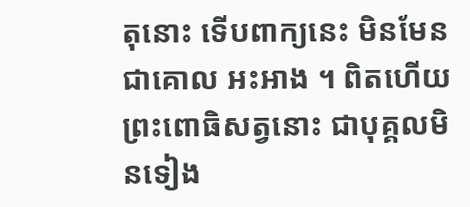តុនោះ ទើបពាក្យនេះ មិនមែនជាគោល អះអាង ។ ពិតហើយ ព្រះពោធិសត្វនោះ ជាបុគ្គលមិនទៀង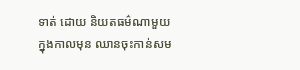ទាត់ ដោយ និយតធម៌ណាមួយ ក្នុងកាលមុន ឈានចុះកាន់សម